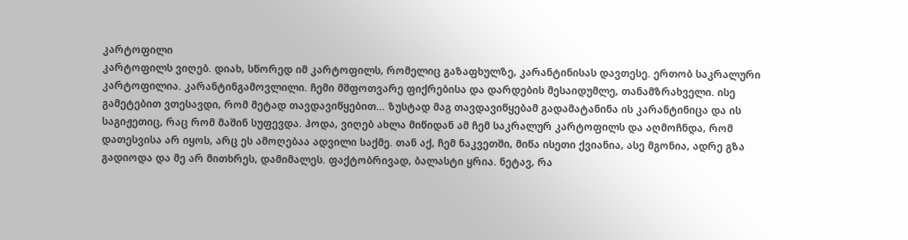კარტოფილი
კარტოფილს ვიღებ. დიახ, სწორედ იმ კარტოფილს, რომელიც გაზაფხულზე, კარანტინისას დავთესე. ერთობ საკრალური კარტოფილია. კარანტინგამოვლილი. ჩემი მშფოთვარე ფიქრებისა და დარდების მესაიდუმლე, თანამზრახველი. ისე გამეტებით ვთესავდი, რომ მეტად თავდავიწყებით… ზუსტად მაგ თავდავიწყებამ გადამატანინა ის კარანტინიცა და ის საგიჟეთიც, რაც რომ მაშინ სუფევდა. ჰოდა, ვიღებ ახლა მიწიდან ამ ჩემ საკრალურ კარტოფილს და აღმოჩნდა, რომ დათესვისა არ იყოს, არც ეს ამოღებაა ადვილი საქმე. თან აქ, ჩემ ნაკვეთში, მიწა ისეთი ქვიანია, ასე მგონია, ადრე გზა გადიოდა და მე არ მითხრეს, დამიმალეს. ფაქტობრივად, ბალასტი ყრია. ნეტავ, რა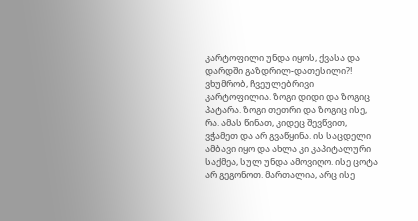კარტოფილი უნდა იყოს, ქვასა და დარდში გაზდრილ-დათესილი?! ვხუმრობ, ჩვეულებრივი კარტოფილია. ზოგი დიდი და ზოგიც პატარა. ზოგი თეთრი და ზოგიც ისე, რა. ამას წინათ, კიდეც შევწვით, ვჭამეთ და არ გვაწყინა. ის საცდელი ამბავი იყო და ახლა კი კაპიტალური საქმეა, სულ უნდა ამოვიღო. ისე ცოტა არ გეგონოთ. მართალია, არც ისე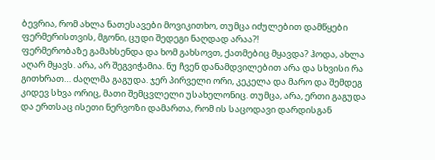ბევრია, რომ ახლა ნათესავები მოვიკითხო, თუმცა იძულებით დამწყები ფერმერისთვის, მგონი, ცუდი შედეგი ნაღდად არაა?!
ფერმერობაზე გამახსენდა და ხომ გახსოვთ, ქათმებიც მყავდა? ჰოდა, ახლა აღარ მყავს. არა, არ შეგვიჭამია. ნუ ჩვენ დანამდვილებით არა და სხვისი რა გითხრათ… ძაღლმა გაგუდა. ჯერ პირველი ორი, კეკელა და მარო და შემდეგ კიდევ სხვა ორიც, მათი შემცვლელი უსახელონიც. თუმცა, არა, ერთი გაგუდა და ერთსაც ისეთი ნერვოზი დამართა, რომ ის საცოდავი დარდისგან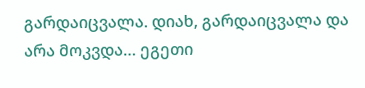გარდაიცვალა. დიახ, გარდაიცვალა და არა მოკვდა… ეგეთი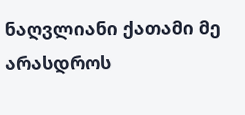ნაღვლიანი ქათამი მე არასდროს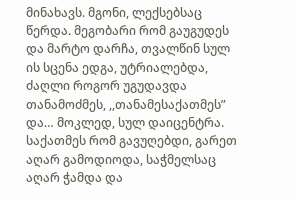მინახავს. მგონი, ლექსებსაც წერდა. მეგობარი რომ გაუგუდეს და მარტო დარჩა, თვალწინ სულ ის სცენა ედგა, უტრიალებდა, ძაღლი როგორ უგუდავდა თანამოძმეს, ,,თანამესაქათმეს” და… მოკლედ, სულ დაიცენტრა. საქათმეს რომ გავუღებდი, გარეთ აღარ გამოდიოდა, საჭმელსაც აღარ ჭამდა და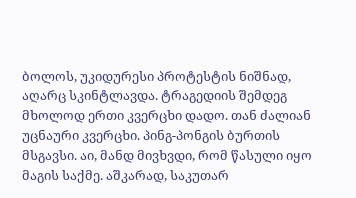ბოლოს, უკიდურესი პროტესტის ნიშნად, აღარც სკინტლავდა. ტრაგედიის შემდეგ მხოლოდ ერთი კვერცხი დადო. თან ძალიან უცნაური კვერცხი. პინგ-პონგის ბურთის მსგავსი. აი, მანდ მივხვდი, რომ წასული იყო მაგის საქმე. აშკარად, საკუთარ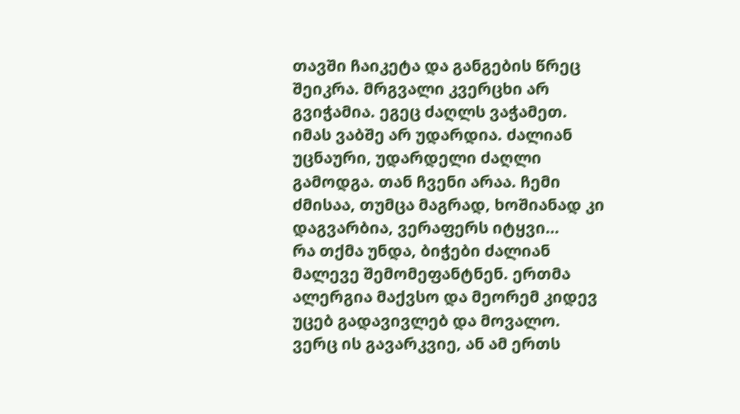თავში ჩაიკეტა და განგების წრეც შეიკრა. მრგვალი კვერცხი არ გვიჭამია. ეგეც ძაღლს ვაჭამეთ. იმას ვაბშე არ უდარდია. ძალიან უცნაური, უდარდელი ძაღლი გამოდგა. თან ჩვენი არაა. ჩემი ძმისაა, თუმცა მაგრად, ხოშიანად კი დაგვარბია, ვერაფერს იტყვი…
რა თქმა უნდა, ბიჭები ძალიან მალევე შემომეფანტნენ. ერთმა ალერგია მაქვსო და მეორემ კიდევ უცებ გადავივლებ და მოვალო. ვერც ის გავარკვიე, ან ამ ერთს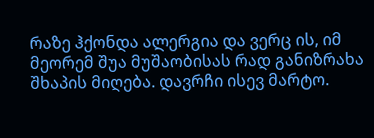რაზე ჰქონდა ალერგია და ვერც ის, იმ მეორემ შუა მუშაობისას რად განიზრახა შხაპის მიღება. დავრჩი ისევ მარტო.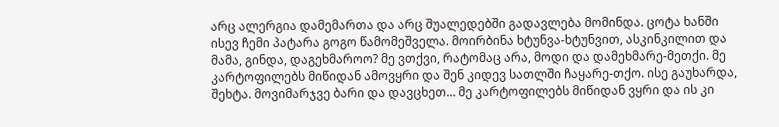არც ალერგია დამემართა და არც შუალედებში გადავლება მომინდა. ცოტა ხანში ისევ ჩემი პატარა გოგო წამომეშველა. მოირბინა ხტუნვა-ხტუნვით, ასკინკილით და მამა, გინდა, დაგეხმაროო? მე ვთქვი, რატომაც არა, მოდი და დამეხმარე-მეთქი. მე კარტოფილებს მიწიდან ამოვყრი და შენ კიდევ სათლში ჩაყარე-თქო. ისე გაუხარდა, შეხტა. მოვიმარჯვე ბარი და დავცხეთ… მე კარტოფილებს მიწიდან ვყრი და ის კი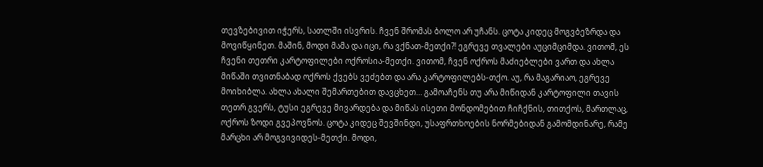თევზებივით იჭერს, სათლში ისვრის. ჩვენ შრომას ბოლო არ უჩანს. ცოტა კიდეც მოგვბეზრდა და მოვიწყინეთ. მაშინ, მოდი მამა და იცი, რა ვქნათ-მეთქი?! ეგრევე თვალები აუციმციმდა. ვითომ, ეს ჩვენი თეთრი კარტოფილები ოქროსია-მეთქი. ვითომ, ჩვენ ოქროს მაძიებლები ვართ და ახლა მიწაში თვითნაბად ოქროს ქვებს ვეძებთ და არა კარტოფილებს-თქო. აუ, რა მაგარიაო, ეგრევე მოიხიბლა. ახლა ახალი შემართებით დავცხეთ… გამოაჩენს თუ არა მიწიდან კარტოფილი თავის თეთრ გვერს, ტუსი ეგრევე მივარდება და მიწას ისეთი მონდომებით ჩიჩქნის, თითქოს, მართლაც, ოქროს ზოდი გვეპოვნოს. ცოტა კიდეც შევშინდი, უსაფრთხოების ნორმებიდან გამომდინარე, რამე მარცხი არ მოგვივიდეს-მეთქი. მოდი,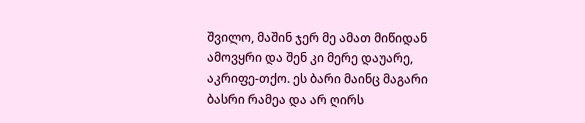შვილო, მაშინ ჯერ მე ამათ მიწიდან ამოვყრი და შენ კი მერე დაუარე, აკრიფე-თქო. ეს ბარი მაინც მაგარი ბასრი რამეა და არ ღირს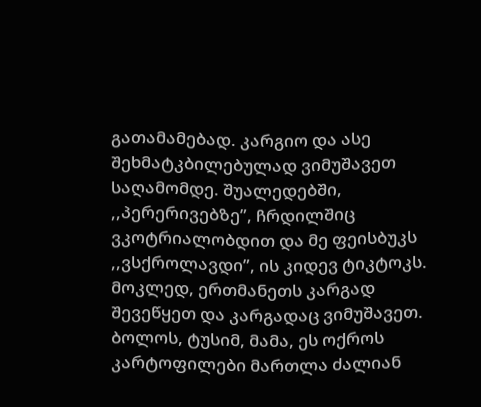გათამამებად. კარგიო და ასე შეხმატკბილებულად ვიმუშავეთ საღამომდე. შუალედებში, ,,პერერივებზე”, ჩრდილშიც ვკოტრიალობდით და მე ფეისბუკს ,,ვსქროლავდი”, ის კიდევ ტიკტოკს. მოკლედ, ერთმანეთს კარგად შევეწყეთ და კარგადაც ვიმუშავეთ. ბოლოს, ტუსიმ, მამა, ეს ოქროს კარტოფილები მართლა ძალიან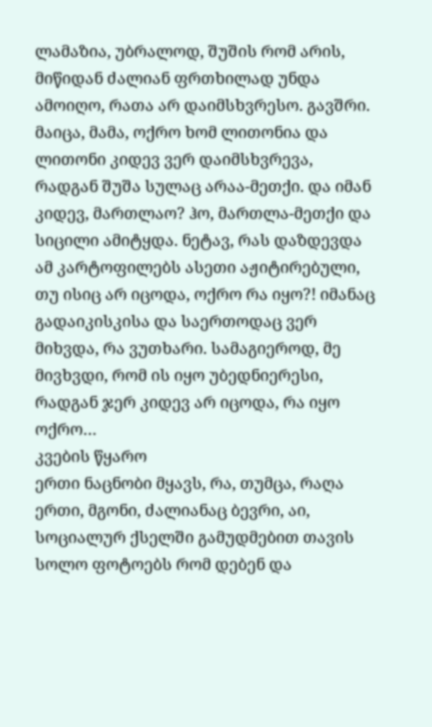ლამაზია, უბრალოდ, შუშის რომ არის, მიწიდან ძალიან ფრთხილად უნდა ამოიღო, რათა არ დაიმსხვრესო. გავშრი. მაიცა, მამა, ოქრო ხომ ლითონია და ლითონი კიდევ ვერ დაიმსხვრევა, რადგან შუშა სულაც არაა-მეთქი. და იმან კიდევ, მართლაო? ჰო, მართლა-მეთქი და სიცილი ამიტყდა. ნეტავ, რას დაზდევდა ამ კარტოფილებს ასეთი აჟიტირებული, თუ ისიც არ იცოდა, ოქრო რა იყო?! იმანაც გადაიკისკისა და საერთოდაც ვერ მიხვდა, რა ვუთხარი. სამაგიეროდ, მე მივხვდი, რომ ის იყო უბედნიერესი, რადგან ჯერ კიდევ არ იცოდა, რა იყო ოქრო…
კვების წყარო
ერთი ნაცნობი მყავს, რა, თუმცა, რაღა ერთი, მგონი, ძალიანაც ბევრი, აი, სოციალურ ქსელში გამუდმებით თავის სოლო ფოტოებს რომ დებენ და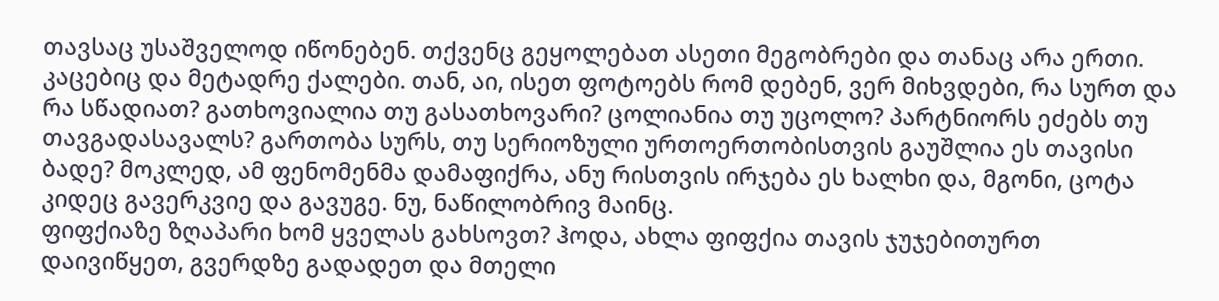თავსაც უსაშველოდ იწონებენ. თქვენც გეყოლებათ ასეთი მეგობრები და თანაც არა ერთი. კაცებიც და მეტადრე ქალები. თან, აი, ისეთ ფოტოებს რომ დებენ, ვერ მიხვდები, რა სურთ და რა სწადიათ? გათხოვიალია თუ გასათხოვარი? ცოლიანია თუ უცოლო? პარტნიორს ეძებს თუ თავგადასავალს? გართობა სურს, თუ სერიოზული ურთოერთობისთვის გაუშლია ეს თავისი ბადე? მოკლედ, ამ ფენომენმა დამაფიქრა, ანუ რისთვის ირჯება ეს ხალხი და, მგონი, ცოტა კიდეც გავერკვიე და გავუგე. ნუ, ნაწილობრივ მაინც.
ფიფქიაზე ზღაპარი ხომ ყველას გახსოვთ? ჰოდა, ახლა ფიფქია თავის ჯუჯებითურთ დაივიწყეთ, გვერდზე გადადეთ და მთელი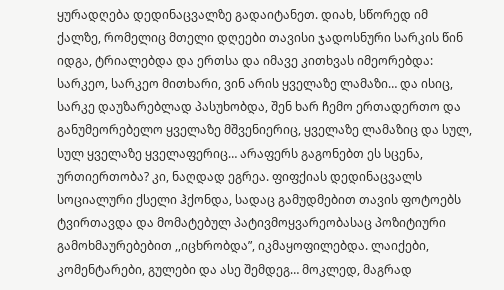ყურადღება დედინაცვალზე გადაიტანეთ. დიახ, სწორედ იმ ქალზე, რომელიც მთელი დღეები თავისი ჯადოსნური სარკის წინ იდგა, ტრიალებდა და ერთსა და იმავე კითხვას იმეორებდა: სარკეო, სარკეო მითხარი, ვინ არის ყველაზე ლამაზი… და ისიც, სარკე დაუზარებლად პასუხობდა, შენ ხარ ჩემო ერთადერთო და განუმეორებელო ყველაზე მშვენიერიც, ყველაზე ლამაზიც და სულ, სულ ყველაზე ყველაფერიც… არაფერს გაგონებთ ეს სცენა, ურთიერთობა? კი, ნაღდად ეგრეა. ფიფქიას დედინაცვალს სოციალური ქსელი ჰქონდა, სადაც გამუდმებით თავის ფოტოებს ტვირთავდა და მომატებულ პატივმოყვარეობასაც პოზიტიური გამოხმაურებებით ,,იცხრობდა”, იკმაყოფილებდა. ლაიქები, კომენტარები, გულები და ასე შემდეგ… მოკლედ, მაგრად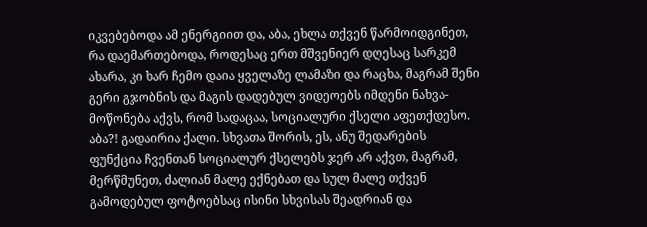იკვებებოდა ამ ენერგიით და, აბა, ეხლა თქვენ წარმოიდგინეთ, რა დაემართებოდა, როდესაც ერთ მშვენიერ დღესაც სარკემ ახარა, კი ხარ ჩემო დაია ყველაზე ლამაზი და რაცხა, მაგრამ შენი გერი გჯობნის და მაგის დადებულ ვიდეოებს იმდენი ნახვა-მოწონება აქვს, რომ სადაცაა, სოციალური ქსელი აფეთქდესო. აბა?! გადაირია ქალი. სხვათა შორის, ეს, ანუ შედარების ფუნქცია ჩვენთან სოციალურ ქსელებს ჯერ არ აქვთ, მაგრამ, მერწმუნეთ, ძალიან მალე ექნებათ და სულ მალე თქვენ გამოდებულ ფოტოებსაც ისინი სხვისას შეადრიან და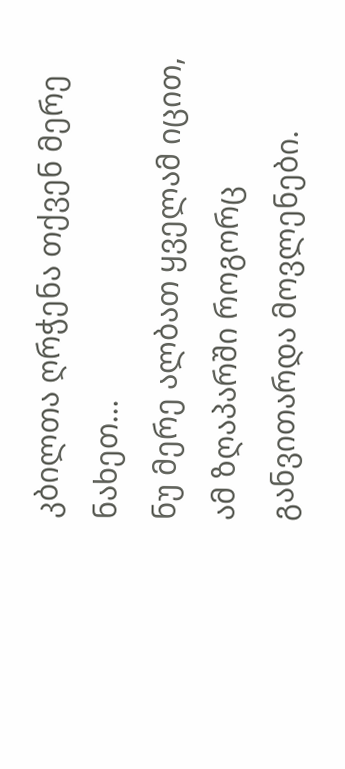კბილთა ღრჭენა თქვენ მერე ნახეთ…
ნუ მერე ალბათ ყველამ იცით, ამ ზღაპარში როგორც განვითარდა მოვლენები.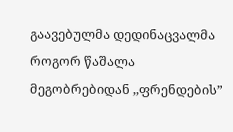გაავებულმა დედინაცვალმა როგორ წაშალა მეგობრებიდან ,,ფრენდების”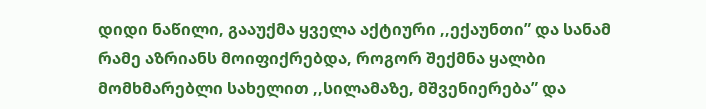დიდი ნაწილი, გააუქმა ყველა აქტიური ,,ექაუნთი” და სანამ რამე აზრიანს მოიფიქრებდა, როგორ შექმნა ყალბი მომხმარებლი სახელით ,,სილამაზე, მშვენიერება” და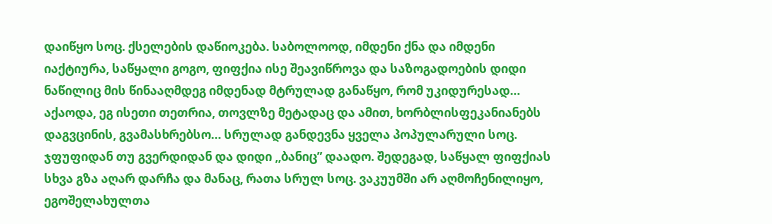დაიწყო სოც. ქსელების დაწიოკება. საბოლოოდ, იმდენი ქნა და იმდენი იაქტიურა, საწყალი გოგო, ფიფქია ისე შეავიწროვა და საზოგადოების დიდი ნაწილიც მის წინააღმდეგ იმდენად მტრულად განაწყო, რომ უკიდურესად… აქაოდა, ეგ ისეთი თეთრია, თოვლზე მეტადაც და ამით, ხორბლისფეკანიანებს დაგვცინის, გვამასხრებსო… სრულად განდევნა ყველა პოპულარული სოც. ჯფუფიდან თუ გვერდიდან და დიდი ,,ბანიც” დაადო. შედეგად, საწყალ ფიფქიას სხვა გზა აღარ დარჩა და მანაც, რათა სრულ სოც. ვაკუუმში არ აღმოჩენილიყო, ეგოშელახულთა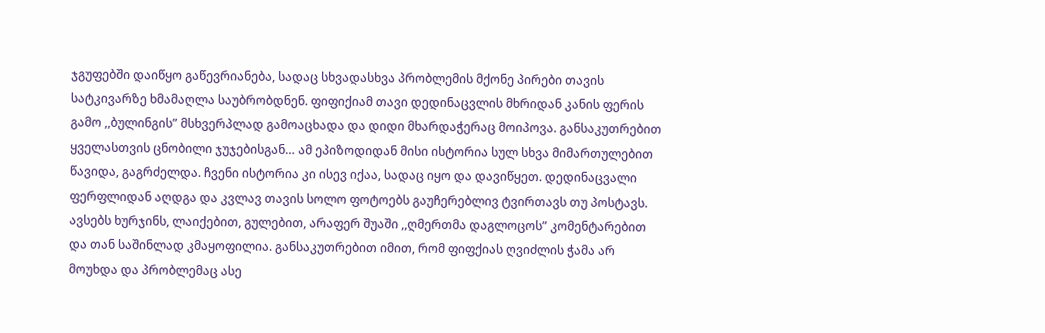ჯგუფებში დაიწყო გაწევრიანება, სადაც სხვადასხვა პრობლემის მქონე პირები თავის სატკივარზე ხმამაღლა საუბრობდნენ. ფიფიქიამ თავი დედინაცვლის მხრიდან კანის ფერის გამო ,,ბულინგის” მსხვერპლად გამოაცხადა და დიდი მხარდაჭერაც მოიპოვა. განსაკუთრებით ყველასთვის ცნობილი ჯუჯებისგან… ამ ეპიზოდიდან მისი ისტორია სულ სხვა მიმართულებით წავიდა, გაგრძელდა. ჩვენი ისტორია კი ისევ იქაა, სადაც იყო და დავიწყეთ. დედინაცვალი ფერფლიდან აღდგა და კვლავ თავის სოლო ფოტოებს გაუჩერებლივ ტვირთავს თუ პოსტავს. ავსებს ხურჯინს, ლაიქებით, გულებით, არაფერ შუაში ,,ღმერთმა დაგლოცოს” კომენტარებით და თან საშინლად კმაყოფილია. განსაკუთრებით იმით, რომ ფიფქიას ღვიძლის ჭამა არ მოუხდა და პრობლემაც ასე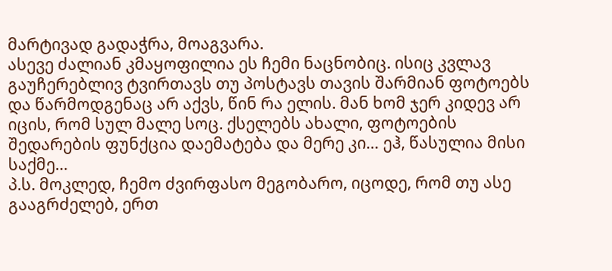მარტივად გადაჭრა, მოაგვარა.
ასევე ძალიან კმაყოფილია ეს ჩემი ნაცნობიც. ისიც კვლავ გაუჩერებლივ ტვირთავს თუ პოსტავს თავის შარმიან ფოტოებს და წარმოდგენაც არ აქვს, წინ რა ელის. მან ხომ ჯერ კიდევ არ იცის, რომ სულ მალე სოც. ქსელებს ახალი, ფოტოების შედარების ფუნქცია დაემატება და მერე კი… ეჰ, წასულია მისი საქმე…
პ.ს. მოკლედ, ჩემო ძვირფასო მეგობარო, იცოდე, რომ თუ ასე გააგრძელებ, ერთ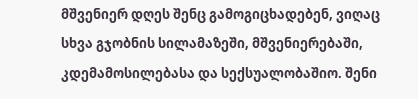მშვენიერ დღეს შენც გამოგიცხადებენ, ვიღაც სხვა გჯობნის სილამაზეში, მშვენიერებაში, კდემამოსილებასა და სექსუალობაშიო. შენი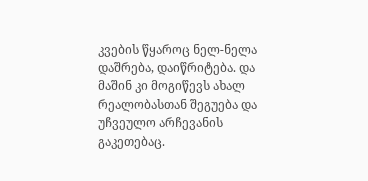კვების წყაროც ნელ-ნელა დაშრება, დაიწრიტება. და მაშინ კი მოგიწევს ახალ რეალობასთან შეგუება და უჩვეულო არჩევანის გაკეთებაც.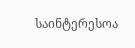საინტერესოა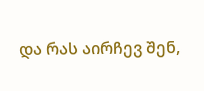და რას აირჩევ შენ,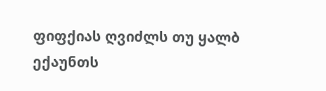ფიფქიას ღვიძლს თუ ყალბ ექაუნთს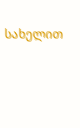სახელით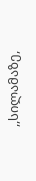,,სილამაზე,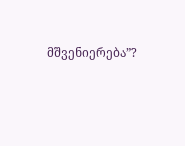მშვენიერება”?